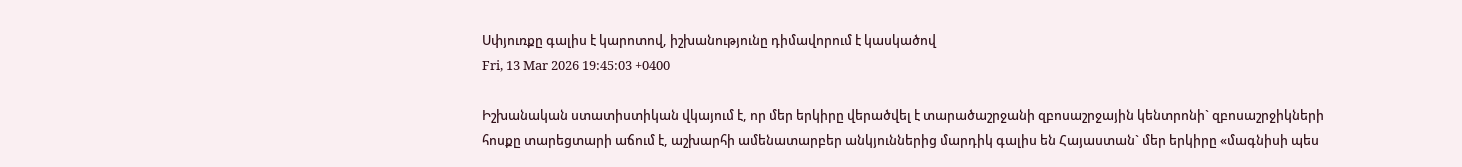Սփյուռքը գալիս է կարոտով, իշխանությունը դիմավորում է կասկածով
Fri, 13 Mar 2026 19:45:03 +0400

Իշխանական ստատիստիկան վկայում է, որ մեր երկիրը վերածվել է տարածաշրջանի զբոսաշրջային կենտրոնի` զբոսաշրջիկների հոսքը տարեցտարի աճում է, աշխարհի ամենատարբեր անկյուններից մարդիկ գալիս են Հայաստան` մեր երկիրը «մագնիսի պես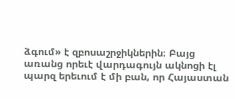ձգում» է զբոսաշրջիկներին։ Բայց առանց որեւէ վարդագույն ակնոցի էլ պարզ երեւում է մի բան, որ Հայաստան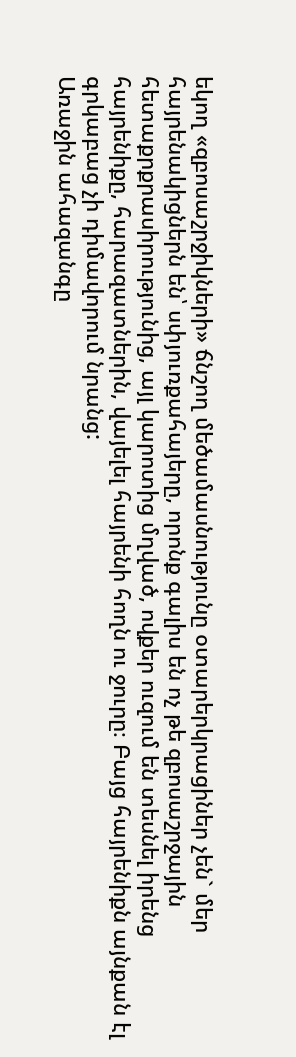եկող «զբոսաշրջիկների» ճնշող մեծամասնությունը օտարերկրացիներ չեն` մեր հայրենակիցներն են՝ սփյուռքահայերը, որոնք գալիս են ոչ թե զբոսաշրջային հետաքրքրասիրությունից, այլ կարոտից մղված, ովքեր ուզում են տեսնել իրենց հայրենիքը, հարազատներին, վայելել հայրենի հողն ու ջուրը։ Բայց հայրենիքն այնքան էլ գրկաբաց չի դիմավորում նրանց:
Առաջին ահազանգը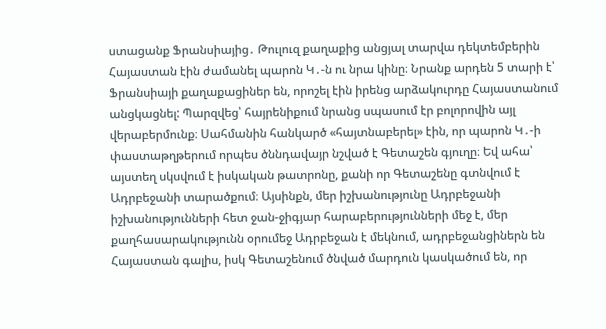ստացանք Ֆրանսիայից․ Թուլուզ քաղաքից անցյալ տարվա դեկտեմբերին Հայաստան էին ժամանել պարոն Կ․-ն ու նրա կինը։ Նրանք արդեն 5 տարի է՝ Ֆրանսիայի քաղաքացիներ են, որոշել էին իրենց արձակուրդը Հայաստանում անցկացնել: Պարզվեց՝ հայրենիքում նրանց սպասում էր բոլորովին այլ վերաբերմունք։ Սահմանին հանկարծ «հայտնաբերել» էին, որ պարոն Կ․-ի փաստաթղթերում որպես ծննդավայր նշված է Գետաշեն գյուղը։ Եվ ահա՝ այստեղ սկսվում է իսկական թատրոնը, քանի որ Գետաշենը գտնվում է Ադրբեջանի տարածքում։ Այսինքն, մեր իշխանությունը Ադրբեջանի իշխանությունների հետ ջան-ջիգյար հարաբերությունների մեջ է, մեր քաղհասարակությունն օրումեջ Ադրբեջան է մեկնում, ադրբեջանցիներն են Հայաստան գալիս, իսկ Գետաշենում ծնված մարդուն կասկածում են, որ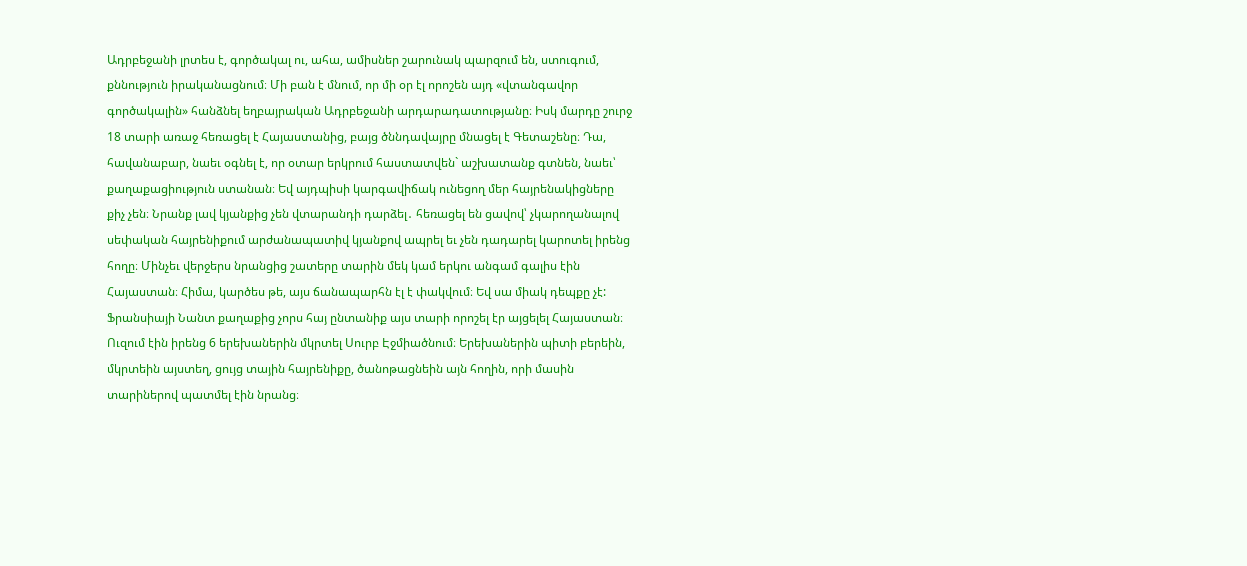Ադրբեջանի լրտես է, գործակալ ու, ահա, ամիսներ շարունակ պարզում են, ստուգում, քննություն իրականացնում։ Մի բան է մնում, որ մի օր էլ որոշեն այդ «վտանգավոր գործակալին» հանձնել եղբայրական Ադրբեջանի արդարադատությանը։ Իսկ մարդը շուրջ 18 տարի առաջ հեռացել է Հայաստանից, բայց ծննդավայրը մնացել է Գետաշենը։ Դա, հավանաբար, նաեւ օգնել է, որ օտար երկրում հաստատվեն` աշխատանք գտնեն, նաեւ՝ քաղաքացիություն ստանան։ Եվ այդպիսի կարգավիճակ ունեցող մեր հայրենակիցները քիչ չեն։ Նրանք լավ կյանքից չեն վտարանդի դարձել․ հեռացել են ցավով՝ չկարողանալով սեփական հայրենիքում արժանապատիվ կյանքով ապրել եւ չեն դադարել կարոտել իրենց հողը։ Մինչեւ վերջերս նրանցից շատերը տարին մեկ կամ երկու անգամ գալիս էին Հայաստան։ Հիմա, կարծես թե, այս ճանապարհն էլ է փակվում։ Եվ սա միակ դեպքը չէ:
Ֆրանսիայի Նանտ քաղաքից չորս հայ ընտանիք այս տարի որոշել էր այցելել Հայաստան։ Ուզում էին իրենց 6 երեխաներին մկրտել Սուրբ Էջմիածնում։ Երեխաներին պիտի բերեին, մկրտեին այստեղ, ցույց տային հայրենիքը, ծանոթացնեին այն հողին, որի մասին տարիներով պատմել էին նրանց։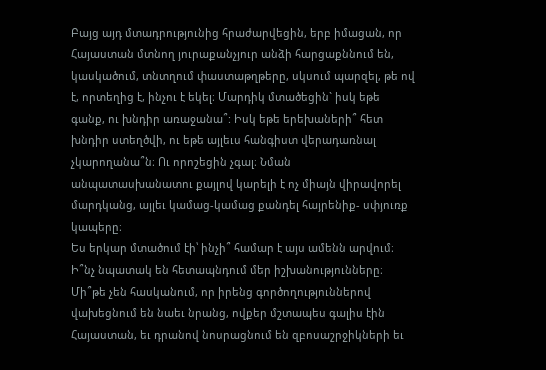Բայց այդ մտադրությունից հրաժարվեցին, երբ իմացան, որ Հայաստան մտնող յուրաքանչյուր անձի հարցաքննում են, կասկածում, տնտղում փաստաթղթերը, սկսում պարզել, թե ով է, որտեղից է, ինչու է եկել։ Մարդիկ մտածեցին` իսկ եթե գանք, ու խնդիր առաջանա՞: Իսկ եթե երեխաների՞ հետ խնդիր ստեղծվի, ու եթե այլեւս հանգիստ վերադառնալ չկարողանա՞ն։ Ու որոշեցին չգալ։ Նման անպատասխանատու քայլով կարելի է ոչ միայն վիրավորել մարդկանց, այլեւ կամաց-կամաց քանդել հայրենիք- սփյուռք կապերը։
Ես երկար մտածում էի՝ ինչի՞ համար է այս ամենն արվում։ Ի՞նչ նպատակ են հետապնդում մեր իշխանությունները։ Մի՞թե չեն հասկանում, որ իրենց գործողություններով վախեցնում են նաեւ նրանց, ովքեր մշտապես գալիս էին Հայաստան, եւ դրանով նոսրացնում են զբոսաշրջիկների եւ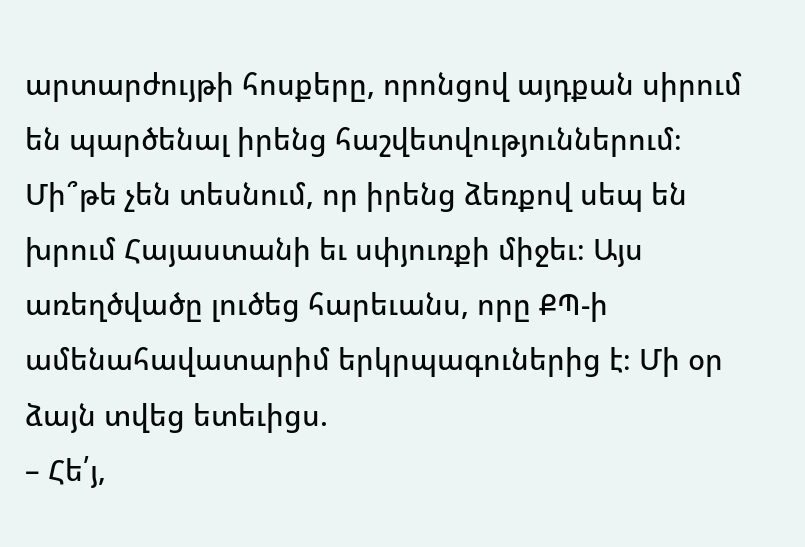արտարժույթի հոսքերը, որոնցով այդքան սիրում են պարծենալ իրենց հաշվետվություններում։ Մի՞թե չեն տեսնում, որ իրենց ձեռքով սեպ են խրում Հայաստանի եւ սփյուռքի միջեւ։ Այս առեղծվածը լուծեց հարեւանս, որը ՔՊ-ի ամենահավատարիմ երկրպագուներից է։ Մի օր ձայն տվեց ետեւիցս.
– Հե՛յ,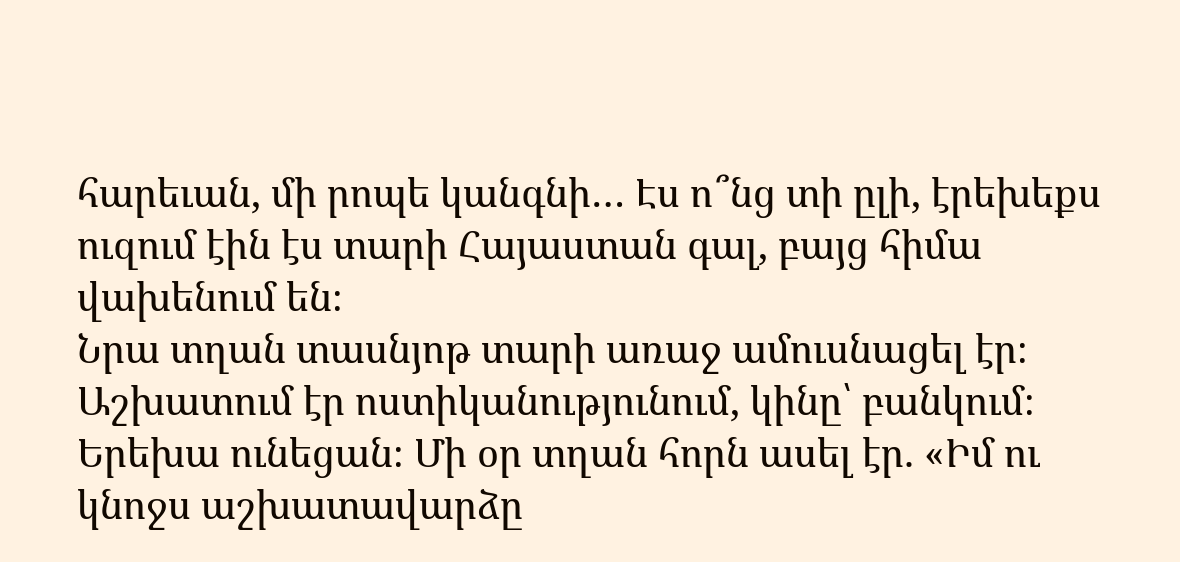հարեւան, մի րոպե կանգնի… Էս ո՞նց տի ըլի, էրեխեքս ուզում էին էս տարի Հայաստան գալ, բայց հիմա վախենում են։
Նրա տղան տասնյոթ տարի առաջ ամուսնացել էր։ Աշխատում էր ոստիկանությունում, կինը՝ բանկում։ Երեխա ունեցան։ Մի օր տղան հորն ասել էր. «Իմ ու կնոջս աշխատավարձը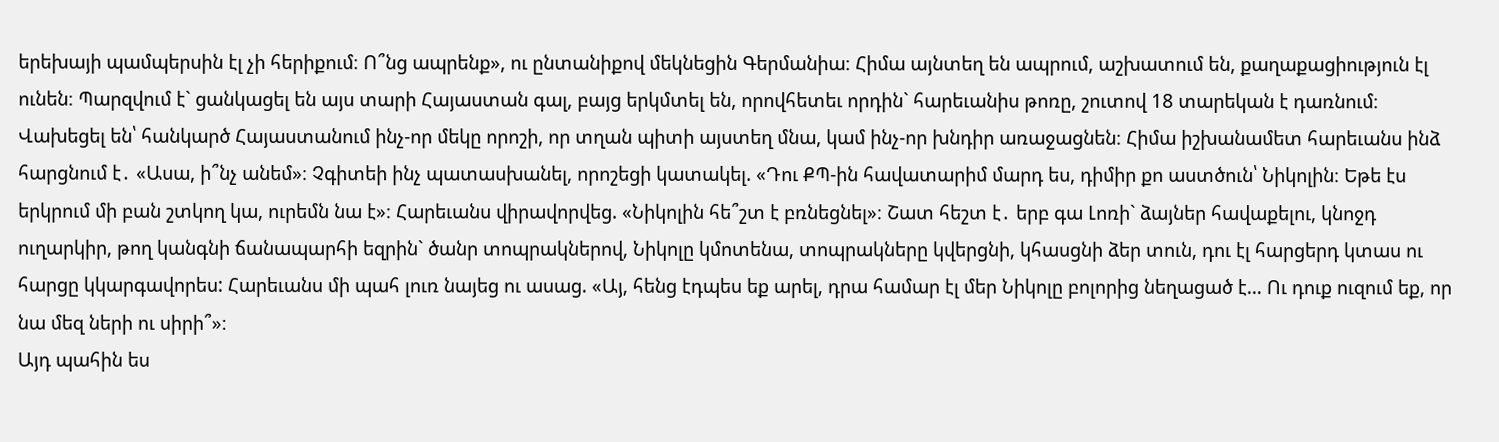երեխայի պամպերսին էլ չի հերիքում։ Ո՞նց ապրենք», ու ընտանիքով մեկնեցին Գերմանիա։ Հիմա այնտեղ են ապրում, աշխատում են, քաղաքացիություն էլ ունեն։ Պարզվում է` ցանկացել են այս տարի Հայաստան գալ, բայց երկմտել են, որովհետեւ որդին` հարեւանիս թոռը, շուտով 18 տարեկան է դառնում։ Վախեցել են՝ հանկարծ Հայաստանում ինչ-որ մեկը որոշի, որ տղան պիտի այստեղ մնա, կամ ինչ-որ խնդիր առաջացնեն։ Հիմա իշխանամետ հարեւանս ինձ հարցնում է․ «Ասա, ի՞նչ անեմ»։ Չգիտեի ինչ պատասխանել, որոշեցի կատակել. «Դու ՔՊ-ին հավատարիմ մարդ ես, դիմիր քո աստծուն՝ Նիկոլին։ Եթե էս երկրում մի բան շտկող կա, ուրեմն նա է»։ Հարեւանս վիրավորվեց. «Նիկոլին հե՞շտ է բռնեցնել»։ Շատ հեշտ է․ երբ գա Լոռի` ձայներ հավաքելու, կնոջդ ուղարկիր, թող կանգնի ճանապարհի եզրին` ծանր տոպրակներով, Նիկոլը կմոտենա, տոպրակները կվերցնի, կհասցնի ձեր տուն, դու էլ հարցերդ կտաս ու հարցը կկարգավորես: Հարեւանս մի պահ լուռ նայեց ու ասաց. «Այ, հենց էդպես եք արել, դրա համար էլ մեր Նիկոլը բոլորից նեղացած է… Ու դուք ուզում եք, որ նա մեզ ների ու սիրի՞»։
Այդ պահին ես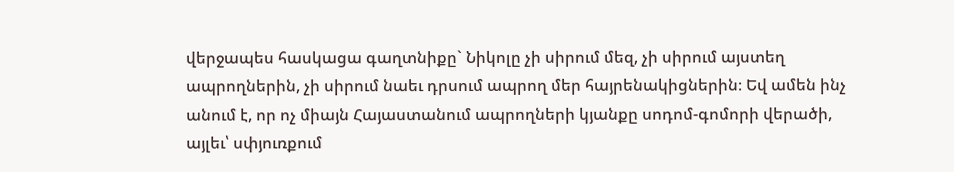վերջապես հասկացա գաղտնիքը` Նիկոլը չի սիրում մեզ, չի սիրում այստեղ ապրողներին, չի սիրում նաեւ դրսում ապրող մեր հայրենակիցներին։ Եվ ամեն ինչ անում է, որ ոչ միայն Հայաստանում ապրողների կյանքը սոդոմ-գոմորի վերածի, այլեւ՝ սփյուռքում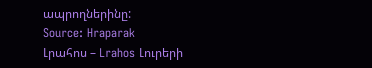ապրողներինը:
Source: Hraparak
Լրահոս – Lrahos Լուրերի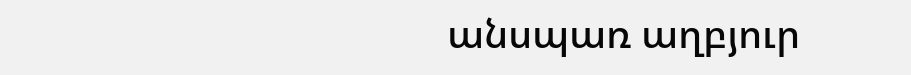անսպառ աղբյուր